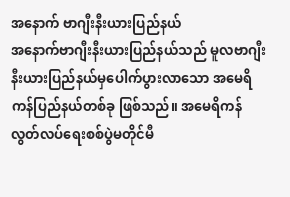အနောက် ဗာဂျီးနီးယားပြည်နယ်
အနောက်ဗာဂျီးနီးယားပြည်နယ်သည် မူလဗာဂျီးနီးယားပြည်နယ်မှပေါက်ပွားလာသော အမေရိကန်ပြည်နယ်တစ်ခု ဖြစ်သည်။ အမေရိကန် လွတ်လပ်ရေးစစ်ပွဲမတိုင်မီ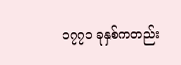၁၇၇၁ ခုနှစ်ကတည်း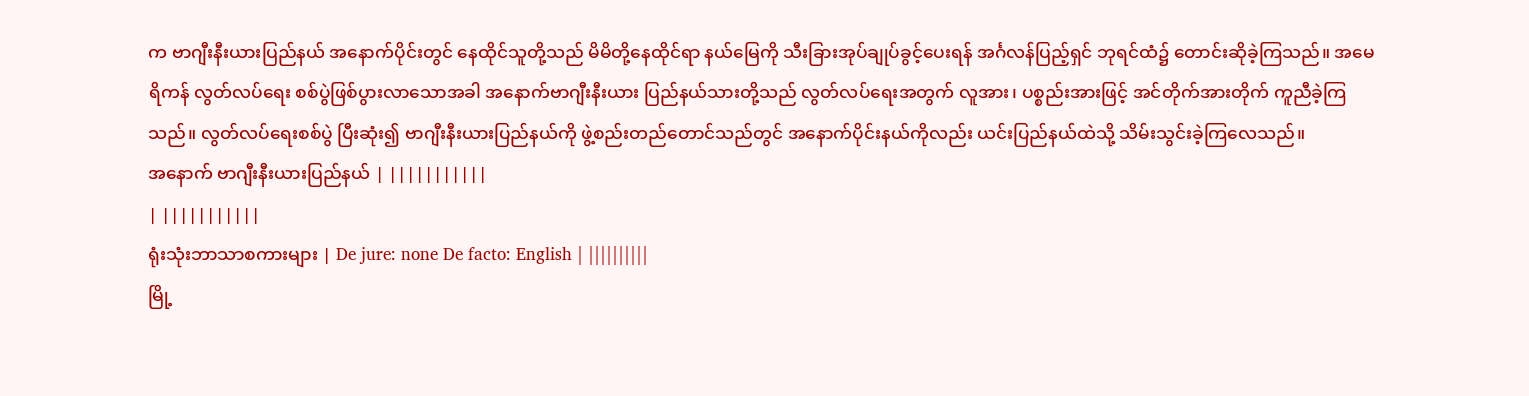က ဗာဂျီးနီးယားပြည်နယ် အနောက်ပိုင်းတွင် နေထိုင်သူတို့သည် မိမိတို့နေထိုင်ရာ နယ်မြေကို သီးခြားအုပ်ချုပ်ခွင့်ပေးရန် အင်္ဂလန်ပြည့်ရှင် ဘုရင်ထံ၌ တောင်းဆိုခဲ့ကြသည်။ အမေရိကန် လွတ်လပ်ရေး စစ်ပွဲဖြစ်ပွားလာသောအခါ အနောက်ဗာဂျီးနီးယား ပြည်နယ်သားတို့သည် လွတ်လပ်ရေးအတွက် လူအား၊ ပစ္စည်းအားဖြင့် အင်တိုက်အားတိုက် ကူညီခဲ့ကြသည်။ လွတ်လပ်ရေးစစ်ပွဲ ပြီးဆုံး၍ ဗာဂျီးနီးယားပြည်နယ်ကို ဖွဲ့စည်းတည်တောင်သည်တွင် အနောက်ပိုင်းနယ်ကိုလည်း ယင်းပြည်နယ်ထဲသို့ သိမ်းသွင်းခဲ့ကြလေသည်။
အနောက် ဗာဂျီးနီးယားပြည်နယ် | |||||||||||
| |||||||||||
ရုံးသုံးဘာသာစကားများ | De jure: none De facto: English | ||||||||||
မြို့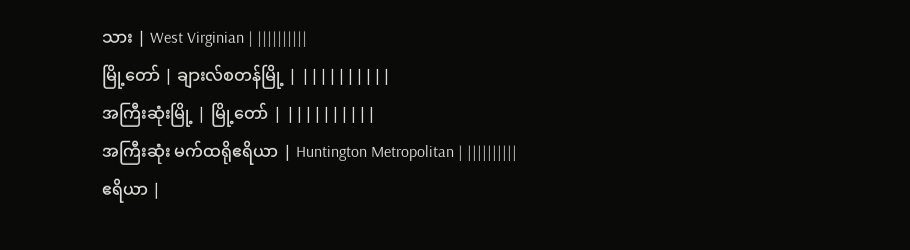သား | West Virginian | ||||||||||
မြို့တော် | ချားလ်စတန်မြို့ | ||||||||||
အကြီးဆုံးမြို့ | မြို့တော် | ||||||||||
အကြီးဆုံး မက်ထရိုဧရိယာ | Huntington Metropolitan | ||||||||||
ဧရိယာ |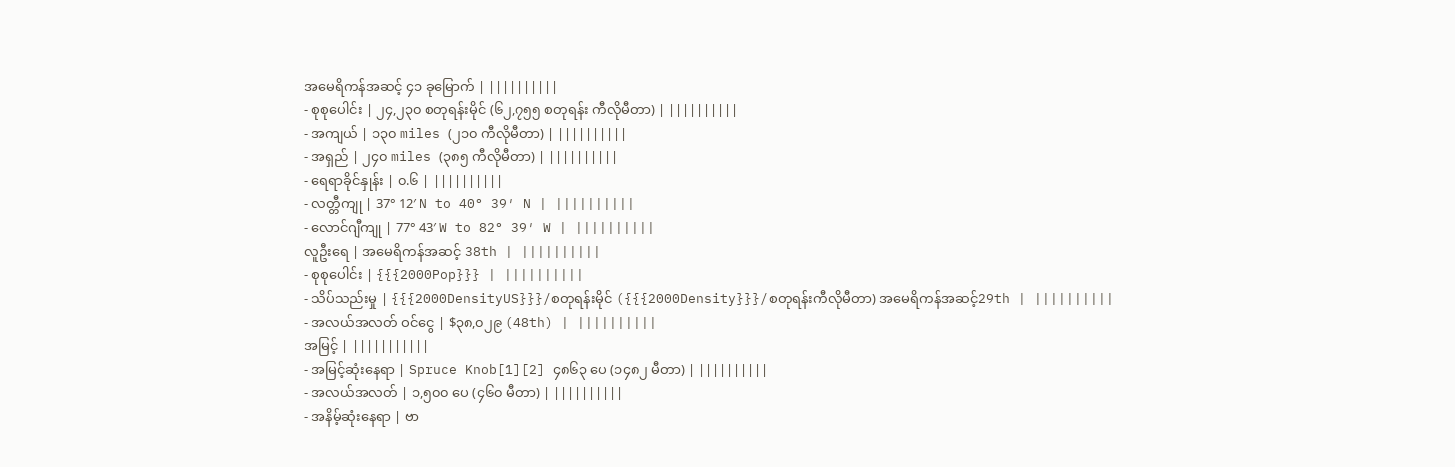အမေရိကန်အဆင့် ၄၁ ခုမြောက် | ||||||||||
- စုစုပေါင်း | ၂၄,၂၃၀ စတုရန်းမိုင် (၆၂,၇၅၅ စတုရန်း ကီလိုမီတာ) | ||||||||||
- အကျယ် | ၁၃၀ miles (၂၁၀ ကီလိုမီတာ) | ||||||||||
- အရှည် | ၂၄၀ miles (၃၈၅ ကီလိုမီတာ) | ||||||||||
- ရေရာခိုင်နှုန်း | ၀.၆ | ||||||||||
- လတ္တီကျု | 37° 12′ N to 40° 39′ N | ||||||||||
- လောင်ဂျီကျု | 77° 43′ W to 82° 39′ W | ||||||||||
လူဦးရေ | အမေရိကန်အဆင့် 38th | ||||||||||
- စုစုပေါင်း | {{{2000Pop}}} | ||||||||||
- သိပ်သည်းမှု | {{{2000DensityUS}}}/စတုရန်းမိုင် ({{{2000Density}}}/စတုရန်းကီလိုမီတာ) အမေရိကန်အဆင့်29th | ||||||||||
- အလယ်အလတ် ဝင်ငွေ | $၃၈,၀၂၉ (48th) | ||||||||||
အမြင့် | |||||||||||
- အမြင့်ဆုံးနေရာ | Spruce Knob[1][2] ၄၈၆၃ ပေ (၁၄၈၂ မီတာ) | ||||||||||
- အလယ်အလတ် | ၁,၅၀၀ ပေ (၄၆၀ မီတာ) | ||||||||||
- အနိမ့်ဆုံးနေရာ | ဗာ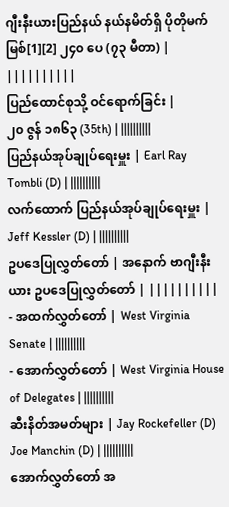ဂျီးနီးယားပြည်နယ် နယ်နမိတ်ရှိ ပိုတိုမက်မြစ်[1][2] ၂၄၀ ပေ (၇၃ မီတာ) | ||||||||||
ပြည်ထောင်စုသို့ ဝင်ရောက်ခြင်း |
၂၀ ဇွန် ၁၈၆၃ (35th) | ||||||||||
ပြည်နယ်အုပ်ချုပ်ရေးမှူး | Earl Ray Tombli (D) | ||||||||||
လက်ထောက် ပြည်နယ်အုပ်ချုပ်ရေးမှူး | Jeff Kessler (D) | ||||||||||
ဥပဒေပြုလွှတ်တော် | အနောက် ဗာဂျီးနီးယား ဥပဒေပြုလွှတ်တော် | ||||||||||
- အထက်လွှတ်တော် | West Virginia Senate | ||||||||||
- အောက်လွှတ်တော် | West Virginia House of Delegates | ||||||||||
ဆီးနိတ်အမတ်များ | Jay Rockefeller (D) Joe Manchin (D) | ||||||||||
အောက်လွှတ်တော် အ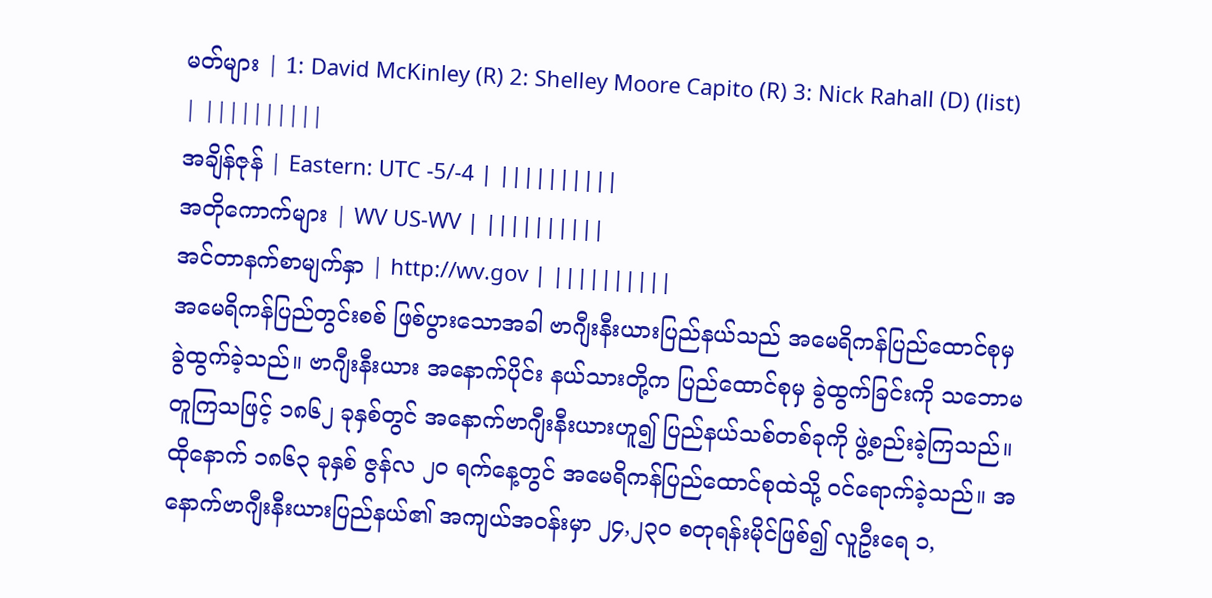မတ်များ | 1: David McKinley (R) 2: Shelley Moore Capito (R) 3: Nick Rahall (D) (list) | ||||||||||
အချိန်ဇုန် | Eastern: UTC -5/-4 | ||||||||||
အတိုကောက်များ | WV US-WV | ||||||||||
အင်တာနက်စာမျက်နှာ | http://wv.gov | ||||||||||
အမေရိကန်ပြည်တွင်းစစ် ဖြစ်ပွားသောအခါ ဗာဂျီးနီးယားပြည်နယ်သည် အမေရိကန်ပြည်ထောင်စုမှ ခွဲထွက်ခဲ့သည်။ ဗာဂျီးနီးယား အနောက်ပိုင်း နယ်သားတို့က ပြည်ထောင်စုမှ ခွဲထွက်ခြင်းကို သဘောမတူကြသဖြင့် ၁၈၆၂ ခုနှစ်တွင် အနောက်ဗာဂျီးနီးယားဟူ၍ ပြည်နယ်သစ်တစ်ခုကို ဖွဲ့စည်းခဲ့ကြသည်။ ထိုနောက် ၁၈၆၃ ခုနှစ် ဇွန်လ ၂ဝ ရက်နေ့တွင် အမေရိကန်ပြည်ထောင်စုထဲသို့ ဝင်ရောက်ခဲ့သည်။ အနောက်ဗာဂျီးနီးယားပြည်နယ်၏ အကျယ်အဝန်းမှာ ၂၄,၂၃၀ စတုရန်းမိုင်ဖြစ်၍ လူဦးရေ ၁,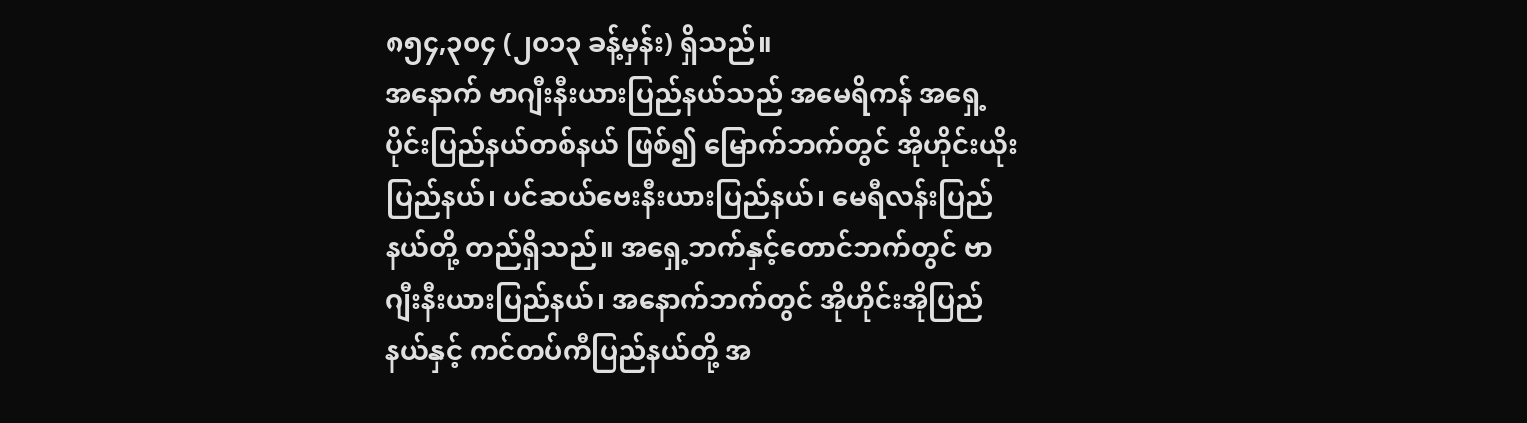၈၅၄,၃၀၄ (၂၀၁၃ ခန့်မှန်း) ရှိသည်။
အနောက် ဗာဂျီးနီးယားပြည်နယ်သည် အမေရိကန် အရှေ့ပိုင်းပြည်နယ်တစ်နယ် ဖြစ်၍ မြောက်ဘက်တွင် အိုဟိုင်းယိုးပြည်နယ်၊ ပင်ဆယ်ဗေးနီးယားပြည်နယ်၊ မေရီလန်းပြည်နယ်တို့ တည်ရှိသည်။ အရှေ့ဘက်နှင့်တောင်ဘက်တွင် ဗာဂျီးနီးယားပြည်နယ်၊ အနောက်ဘက်တွင် အိုဟိုင်းအိုပြည်နယ်နှင့် ကင်တပ်ကီပြည်နယ်တို့ အ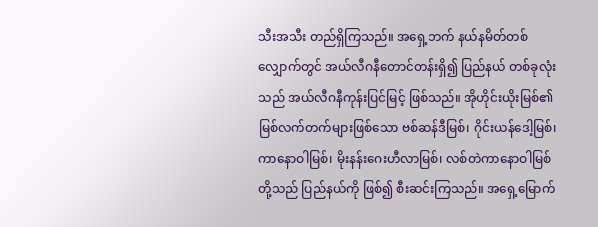သီးအသီး တည်ရှိကြသည်။ အရှေ့ဘက် နယ်နမိတ်တစ်လျှောက်တွင် အယ်လီဂနီတောင်တန်းရှိ၍ ပြည်နယ် တစ်ခုလုံးသည် အယ်လီဂနီကုန်းပြင်မြင့် ဖြစ်သည်။ အိုဟိုင်းယိုးမြစ်၏ မြစ်လက်တက်များဖြစ်သော ဗစ်ဆန်ဒီမြစ်၊ ဂိုင်းယန်ဒေါ့မြစ်၊ ကာနောဝါမြစ်၊ မိုးနန်းဂေးဟီလာမြစ်၊ လစ်တဲကာနောဝါမြစ်တို့သည် ပြည်နယ်ကို ဖြစ်၍ စီးဆင်းကြသည်။ အရှေ့မြောက်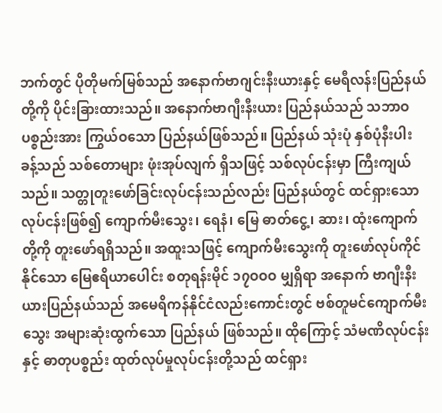ဘက်တွင် ပိုတိုမက်မြစ်သည် အနောက်ဗာဂျင်းနီးယားနှင့် မေရီလန်းပြည်နယ်တို့ကို ပိုင်းခြားထားသည်။ အနောက်ဗာဂျီးနီးယား ပြည်နယ်သည် သဘာဝပစ္စည်းအား ကြွယ်ဝသော ပြည်နယ်ဖြစ်သည်။ ပြည်နယ် သုံးပုံ နှစ်ပုံနီးပါး ခန့်သည် သစ်တောများ ဖုံးအုပ်လျက် ရှိသဖြင့် သစ်လုပ်ငန်းမှာ ကြီးကျယ်သည်။ သတ္တုတူးဖော်ခြင်းလုပ်ငန်းသည်လည်း ပြည်နယ်တွင် ထင်ရှားသော လုပ်ငန်းဖြစ်၍ ကျောက်မီးသွေး၊ ရေနံ၊ မြေ ဓာတ်ငွေ့၊ ဆား၊ ထုံးကျောက်တို့ကို တူးဖော်ရရှိသည်။ အထူးသဖြင့် ကျောက်မီးသွေးကို တူးဖော်လုပ်ကိုင်နိုင်သော မြေဧရိယာပေါင်း စတုရန်းမိုင် ၁၇ဝဝဝ မျှရှိရာ အနောက် ဗာဂျီးနီးယားပြည်နယ်သည် အမေရိကန်နိုင်ငံလည်းကောင်းတွင် ဗစ်တူမင်ကျောက်မီးသွေး အများဆုံးထွက်သော ပြည်နယ် ဖြစ်သည်။ ထိုကြောင့် သံမဏိလုပ်ငန်းနှင့် ဓာတုပစ္စည်း ထုတ်လုပ်မှုလုပ်ငန်းတို့သည် ထင်ရှား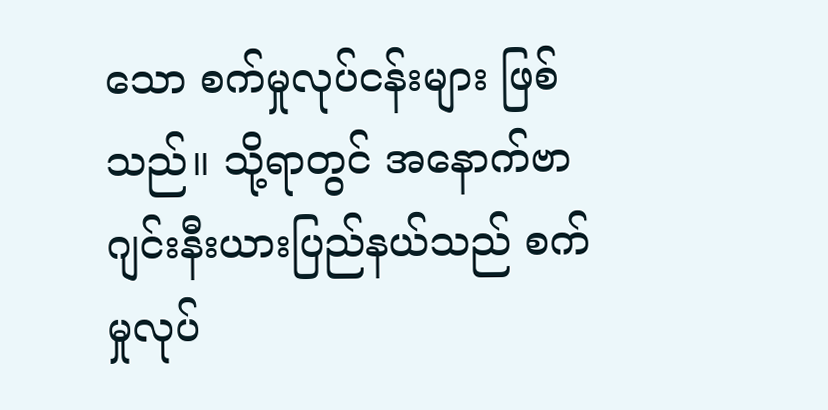သော စက်မှုလုပ်ငန်းများ ဖြစ်သည်။ သို့ရာတွင် အနောက်ဗာဂျင်းနီးယားပြည်နယ်သည် စက်မှုလုပ်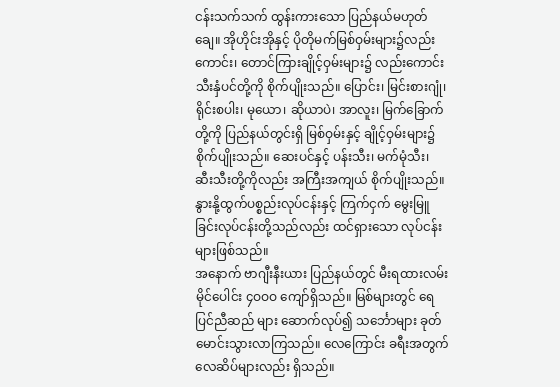ငန်းသက်သက် ထွန်းကားသော ပြည်နယ်မဟုတ်ချေ။ အိုဟိုင်းအိုနှင့် ပိုတိုမက်မြစ်ဝှမ်းများ၌လည်းကောင်း၊ တောင်ကြားချိုင့်ဝှမ်းများ၌ လည်းကောင်း သီးနှံပင်တို့ကို စိုက်ပျိုးသည်။ ပြောင်း၊ မြင်းစားဂျုံ၊ ရိုင်းစပါး၊ မုယော၊ ဆိုယာပဲ၊ အာလူး၊ မြက်ခြောက်တို့ကို ပြည်နယ်တွင်းရှိ မြစ်ဝှမ်းနှင့် ချိုင့်ဝှမ်းများ၌ စိုက်ပျိုးသည်။ ဆေးပင်နှင့် ပန်းသီး၊ မက်မုံသီး၊ ဆီးသီးတို့ကိုလည်း အကြီးအကျယ် စိုက်ပျိုးသည်။ နွားနို့ထွက်ပစ္စည်းလုပ်ငန်းနှင့် ကြက်ငှက် မွေးမြူခြင်းလုပ်ငန်းတို့သည်လည်း ထင်ရှားသော လုပ်ငန်းများဖြစ်သည်။
အနောက် ဗာဂျီးနီးယား ပြည်နယ်တွင် မီးရထားလမ်း မိုင်ပေါင်း ၄ဝဝဝ ကျော်ရှိသည်။ မြစ်များတွင် ရေပြင်ညီဆည် များ ဆောက်လုပ်၍ သင်္ဘောများ ခုတ်မောင်းသွားလာကြသည်။ လေကြောင်း ခရီးအတွက် လေဆိပ်များလည်း ရှိသည်။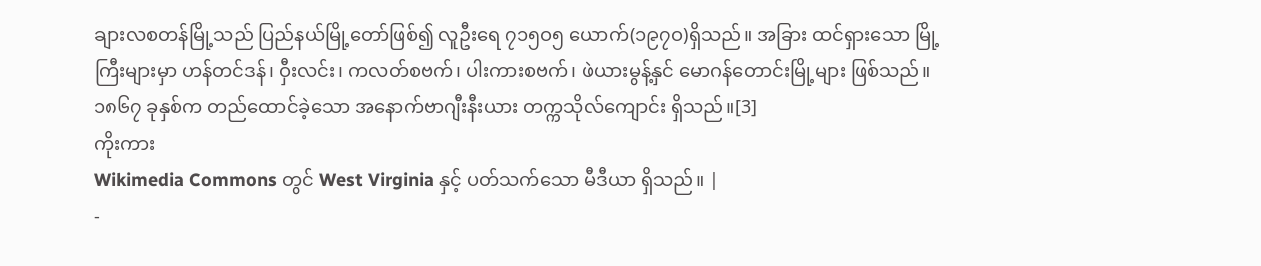ချားလစတန်မြို့သည် ပြည်နယ်မြို့တော်ဖြစ်၍ လူဦးရေ ၇၁၅ဝ၅ ယောက်(၁၉၇ဝ)ရှိသည်။ အခြား ထင်ရှားသော မြို့ကြီးများမှာ ဟန်တင်ဒန်၊ ဝှီးလင်း၊ ကလတ်စဗက်၊ ပါးကားစဗက်၊ ဖဲယားမွန့်နှင် မောဂန်တောင်းမြို့များ ဖြစ်သည်။ ၁၈၆၇ ခုနှစ်က တည်ထောင်ခဲ့သော အနောက်ဗာဂျီးနီးယား တက္ကသိုလ်ကျောင်း ရှိသည်။[3]
ကိုးကား
Wikimedia Commons တွင် West Virginia နှင့် ပတ်သက်သော မီဒီယာ ရှိသည်။ |
-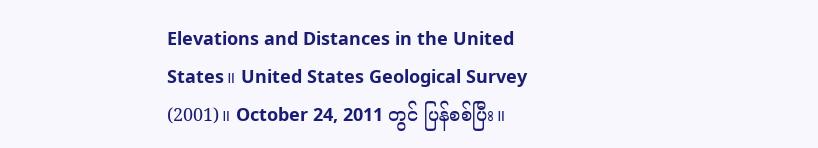Elevations and Distances in the United States။ United States Geological Survey (2001)။ October 24, 2011 တွင် ပြန်စစ်ပြီး။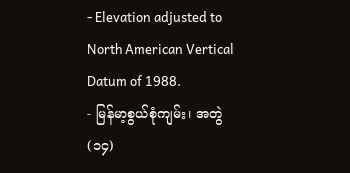- Elevation adjusted to North American Vertical Datum of 1988.
- မြန်မာ့စွယ်စုံကျမ်း၊ အတွဲ(၁၄)